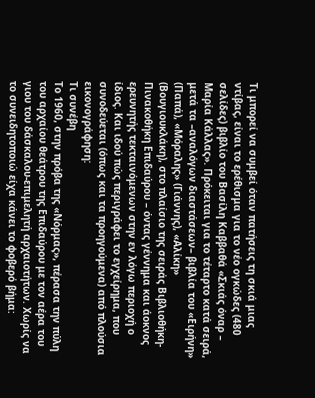Τι μπορεί να συμβεί όταν πατήσεις τη σκιά μιας ντίβας, είναι το ερέθισμα για το νέο ογκώδες (480 σελίδες) βιβλίο του Βασίλη Καββαθά «Σκιάς όναρ – Μαρία Κάλλας». Πρόκειται για το τέταρτο κατά σειρά, μετά τα –αναλόγων διαστάσεων– βιβλία του «Ειρήνη» (Παπά), «Μόραλης» (Γιάννης), «Αλίκη» (Βουγιουκλάκη), στο πλαίσιο της σειράς Βιβλιοθήκη-Πινακοθήκη Επιδαύρου – όντας γέννημα και άοκνος ερευνητής τεκταινόμενων στην εν λόγω περιοχή ο ίδιος. Και ιδού πώς περιγράφει το εγχείρημα, που συνοδεύεται (όπως και τα προηγούμενα) από πλούσια εικονογράφηση:
Τι συνέβη
Το 1960, στην πρόβα της «Νόρμας», πέρασα την πύλη του αρχαίου θεάτρου της Επιδαύρου με τον αέρα του γιου του δάσκαλου-επιμελητή αρχαιοτήτων. Χωρίς να το συνειδητοποιώ είχα κάνει το φοβερό βήμα: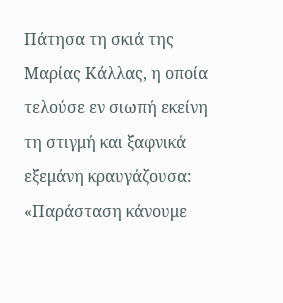Πάτησα τη σκιά της Μαρίας Κάλλας, η οποία τελούσε εν σιωπή εκείνη τη στιγμή και ξαφνικά εξεμάνη κραυγάζουσα: «Παράσταση κάνουμε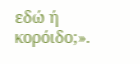εδώ ή κορόιδο;».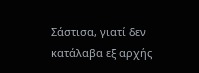Σάστισα, γιατί δεν κατάλαβα εξ αρχής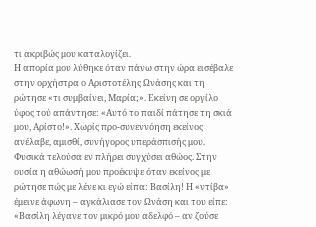τι ακριβώς μου καταλογίζει.
Η απορία μου λύθηκε όταν πάνω στην ώρα εισέβαλε στην ορχήστρα ο Αριστοτέλης Ωνάσης και τη ρώτησε «τι συμβαίνει, Μαρία;». Εκείνη σε οργίλο ύφος τού απάντησε: «Αυτό το παιδί πάτησε τη σκιά μου, Αρίστο!». Χωρίς προ-συνεννόηση εκείνος ανέλαβε, αμισθί, συνήγορος υπεράσπισής μου. Φυσικά τελούσα εν πλήρει συγχύσει αθώος. Στην ουσία η αθώωσή μου προέκυψε όταν εκείνος με ρώτησε πώς με λένε κι εγώ είπα: Βασίλη! Η «ντίβα» έμεινε άφωνη – αγκάλιασε τον Ωνάση και του είπε:
«Βασίλη λέγανε τον μικρό μου αδελφό – αν ζούσε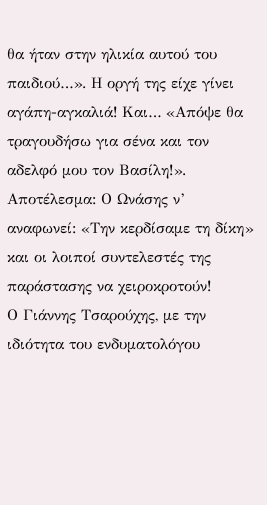θα ήταν στην ηλικία αυτού του παιδιού…». Η οργή της είχε γίνει αγάπη-αγκαλιά! Και… «Απόψε θα τραγουδήσω για σένα και τον αδελφό μου τον Βασίλη!».
Αποτέλεσμα: Ο Ωνάσης ν’ αναφωνεί: «Την κερδίσαμε τη δίκη» και οι λοιποί συντελεστές της παράστασης να χειροκροτούν!
Ο Γιάννης Τσαρούχης, με την ιδιότητα του ενδυματολόγου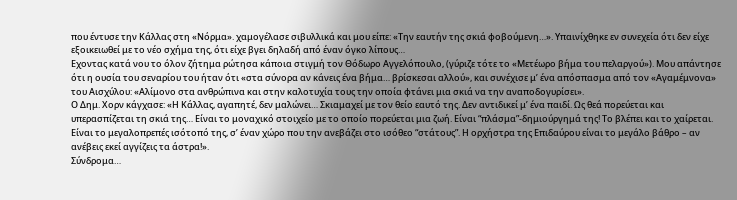που έντυσε την Κάλλας στη «Νόρμα». χαμογέλασε σιβυλλικά και μου είπε: «Την εαυτήν της σκιά φοβούμενη…». Υπαινίχθηκε εν συνεχεία ότι δεν είχε εξοικειωθεί με το νέο σχήμα της, ότι είχε βγει δηλαδή από έναν όγκο λίπους…
Εχοντας κατά νου το όλον ζήτημα ρώτησα κάποια στιγμή τον Θόδωρο Αγγελόπουλο, (γύριζε τότε το «Μετέωρο βήμα του πελαργού»). Μου απάντησε ότι η ουσία του σεναρίου του ήταν ότι «στα σύνορα αν κάνεις ένα βήμα… βρίσκεσαι αλλού», και συνέχισε μ’ ένα απόσπασμα από τον «Αγαμέμνονα» του Αισχύλου: «Αλίμονο στα ανθρώπινα και στην καλοτυχία τους την οποία φτάνει μια σκιά να την αναποδογυρίσει».
Ο Δημ. Χορν κάγχασε: «Η Κάλλας, αγαπητέ, δεν μαλώνει… Σκιαμαχεί με τον θείο εαυτό της. Δεν αντιδικεί μ’ ένα παιδί. Ως θεά πορεύεται και υπερασπίζεται τη σκιά της… Είναι το μοναχικό στοιχείο με το οποίο πορεύεται μια ζωή. Είναι “πλάσμα”-δημιούργημά της! Το βλέπει και το χαίρεται. Είναι το μεγαλοπρεπές ισότοπό της, σ’ έναν χώρο που την ανεβάζει στο ισόθεο “στάτους”. Η ορχήστρα της Επιδαύρου είναι το μεγάλο βάθρο – αν ανέβεις εκεί αγγίζεις τα άστρα!».
Σύνδρομα…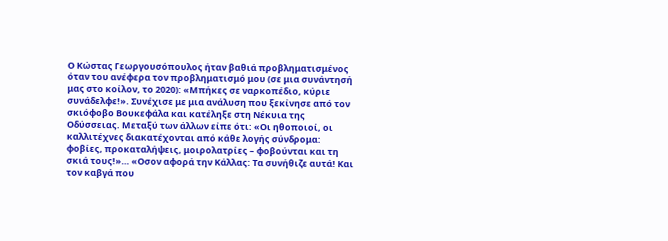Ο Κώστας Γεωργουσόπουλος ήταν βαθιά προβληματισμένος όταν του ανέφερα τον προβληματισμό μου (σε μια συνάντησή μας στο κοίλον, το 2020): «Μπήκες σε ναρκοπέδιο, κύριε συνάδελφε!». Συνέχισε με μια ανάλυση που ξεκίνησε από τον σκιόφοβο Βουκεφάλα και κατέληξε στη Νέκυια της Οδύσσειας. Μεταξύ των άλλων είπε ότι: «Οι ηθοποιοί, οι καλλιτέχνες διακατέχονται από κάθε λογής σύνδρομα: φοβίες, προκαταλήψεις, μοιρολατρίες – φοβούνται και τη σκιά τους!»… «Οσον αφορά την Κάλλας: Τα συνήθιζε αυτά! Και τον καβγά που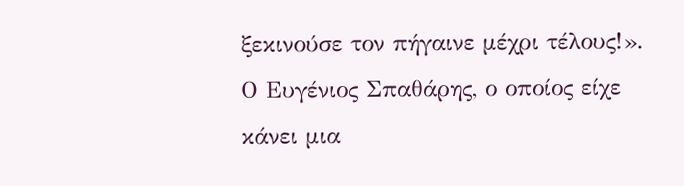ξεκινούσε τον πήγαινε μέχρι τέλους!».
Ο Ευγένιος Σπαθάρης, ο οποίος είχε κάνει μια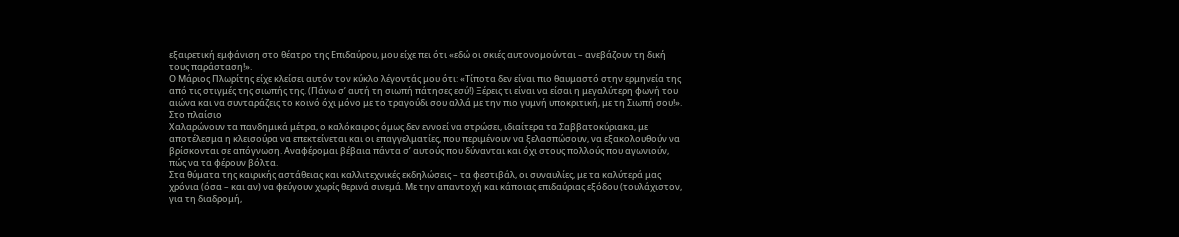εξαιρετική εμφάνιση στο θέατρο της Επιδαύρου, μου είχε πει ότι «εδώ οι σκιές αυτονομούνται – ανεβάζουν τη δική τους παράσταση!».
Ο Μάριος Πλωρίτης είχε κλείσει αυτόν τον κύκλο λέγοντάς μου ότι: «Τίποτα δεν είναι πιο θαυμαστό στην ερμηνεία της από τις στιγμές της σιωπής της. (Πάνω σ’ αυτή τη σιωπή πάτησες εσύ!) Ξέρεις τι είναι να είσαι η μεγαλύτερη φωνή του αιώνα και να συνταράζεις το κοινό όχι μόνο με το τραγούδι σου αλλά με την πιο γυμνή υποκριτική, με τη Σιωπή σου!».
Στο πλαίσιο
Χαλαρώνουν τα πανδημικά μέτρα, ο καλόκαιρος όμως δεν εννοεί να στρώσει, ιδιαίτερα τα Σαββατοκύριακα, με αποτέλεσμα η κλεισούρα να επεκτείνεται και οι επαγγελματίες, που περιμένουν να ξελασπώσουν, να εξακολουθούν να βρίσκονται σε απόγνωση. Αναφέρομαι βέβαια πάντα σ’ αυτούς που δύνανται και όχι στους πολλούς που αγωνιούν, πώς να τα φέρουν βόλτα.
Στα θύματα της καιρικής αστάθειας και καλλιτεχνικές εκδηλώσεις – τα φεστιβάλ, οι συναυλίες, με τα καλύτερά μας χρόνια (όσα – και αν) να φεύγουν χωρίς θερινά σινεμά. Με την απαντοχή και κάποιας επιδαύριας εξόδου (τουλάχιστον, για τη διαδρομή,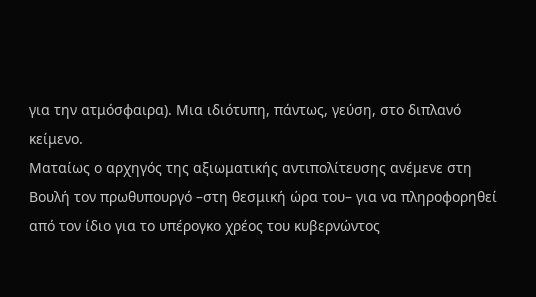για την ατμόσφαιρα). Μια ιδιότυπη, πάντως, γεύση, στο διπλανό κείμενο.
Ματαίως ο αρχηγός της αξιωματικής αντιπολίτευσης ανέμενε στη Βουλή τον πρωθυπουργό –στη θεσμική ώρα του– για να πληροφορηθεί από τον ίδιο για το υπέρογκο χρέος του κυβερνώντος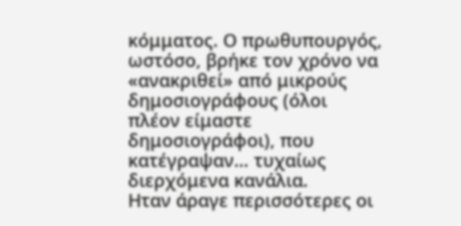κόμματος. Ο πρωθυπουργός, ωστόσο, βρήκε τον χρόνο να «ανακριθεί» από μικρούς δημοσιογράφους (όλοι πλέον είμαστε δημοσιογράφοι), που κατέγραψαν… τυχαίως διερχόμενα κανάλια.
Ηταν άραγε περισσότερες οι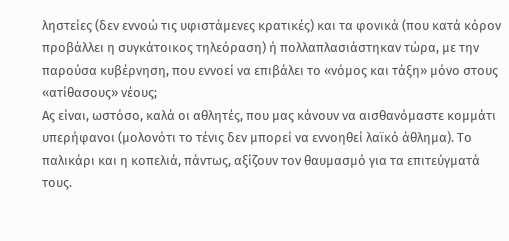ληστείες (δεν εννοώ τις υφιστάμενες κρατικές) και τα φονικά (που κατά κόρον προβάλλει η συγκάτοικος τηλεόραση) ή πολλαπλασιάστηκαν τώρα, με την παρούσα κυβέρνηση, που εννοεί να επιβάλει το «νόμος και τάξη» μόνο στους «ατίθασους» νέους;
Ας είναι, ωστόσο, καλά οι αθλητές, που μας κάνουν να αισθανόμαστε κομμάτι υπερήφανοι (μολονότι το τένις δεν μπορεί να εννοηθεί λαϊκό άθλημα). Το παλικάρι και η κοπελιά, πάντως, αξίζουν τον θαυμασμό για τα επιτεύγματά τους.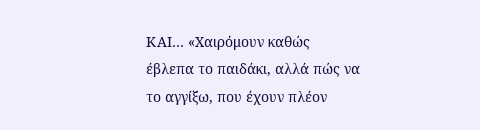ΚΑΙ… «Χαιρόμουν καθώς έβλεπα το παιδάκι, αλλά πώς να το αγγίξω, που έχουν πλέον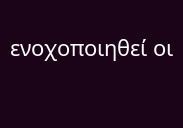ενοχοποιηθεί οι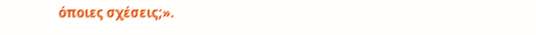όποιες σχέσεις;».